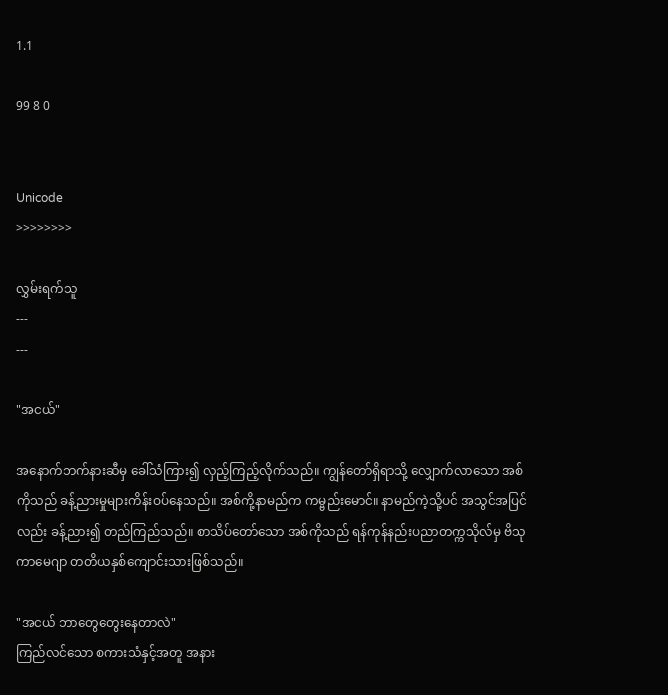1.1

99 8 0


Unicode
>>>>>>>>

လွှမ်းရက်သူ
---
---

"အငယ်"

အနောက်ဘက်နားဆီမှ ခေါ်သံကြား၍ လှည့်ကြည့်လိုက်သည်။ ကျွန်တော်ရှိရာသို့ လျှောက်လာသော အစ်ကိုသည် ခန့်ညားမှုများကိန်းဝပ်နေသည်။ အစ်ကို့နာမည်က ကမ္ဗည်းမောင်။ နာမည်ကဲ့သို့ပင် အသွင်အပြင်လည်း ခန့်ညား၍ တည်ကြည်သည်။ စာသိပ်တော်သော အစ်ကိုသည် ရန်ကုန်နည်းပညာတက္ကသိုလ်မှ ဗိသုကာမေဂျာ တတိယနှစ်ကျောင်းသားဖြစ်သည်။

"အငယ် ဘာတွေတွေးနေတာလဲ"
ကြည်လင်သော စကားသံနှင့်အတူ အနား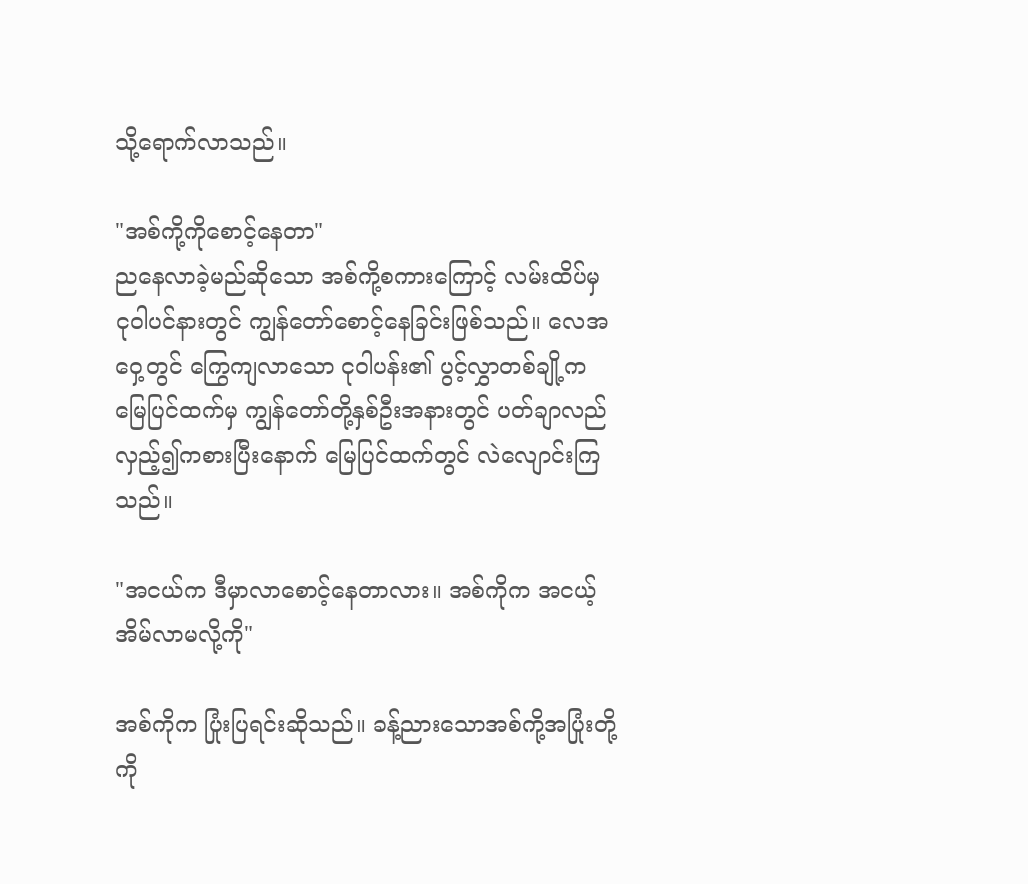သို့ရောက်လာသည်။

"အစ်ကို့ကိုစောင့်နေတာ"
ညနေလာခဲ့မည်ဆိုသော အစ်ကို့စကားကြောင့် လမ်းထိပ်မှ ငုဝါပင်နားတွင် ကျွန်တော်စောင့်နေခြင်းဖြစ်သည်။ လေအဝှေ့တွင် ကြွေကျလာသော ငုဝါပန်း၏ ပွင့်လွှာတစ်ချို့က မြေပြင်ထက်မှ ကျွန်တော်တို့နှစ်ဦးအနားတွင် ပတ်ချာလည် လှည့်၍ကစားပြီးနောက် မြေပြင်ထက်တွင် လဲလျောင်းကြသည်။

"အငယ်က ဒီမှာလာစောင့်နေတာလား။ အစ်ကိုက အငယ့်အိမ်လာမလို့ကို"

အစ်ကိုက ပြုံးပြရင်းဆိုသည်။ ခန့်ညားသောအစ်ကို့အပြုံးတို့ကို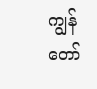ကျွန်တော်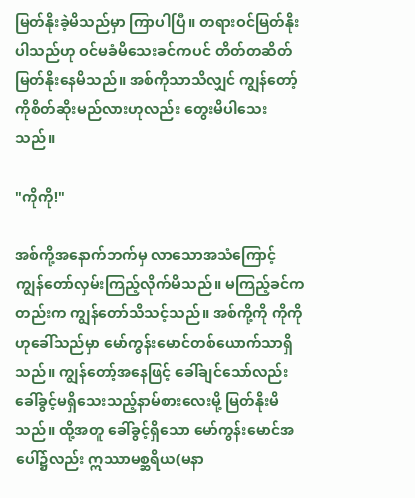မြတ်နိုးခဲ့မိသည်မှာ ကြာပါပြီ။ တရားဝင်မြတ်နိုးပါသည်ဟု ဝင်မခံမိသေးခင်ကပင် တိတ်တဆိတ်မြတ်နိုးနေမိသည်။ အစ်ကိုသာသိလျှင် ကျွန်တော့်ကိုစိတ်ဆိုးမည်လားဟုလည်း တွေးမိပါသေးသည်။

"ကိုကို!"

အစ်ကို့အနောက်ဘက်မှ လာသောအသံကြောင့် ကျွန်တော်လှမ်းကြည့်လိုက်မိသည်။ မကြည့်ခင်ကတည်းက ကျွန်တော်သိသင့်သည်။ အစ်ကို့ကို ကိုကိုဟုခေါ်သည်မှာ မော်ကွန်းမောင်တစ်ယောက်သာရှိသည်။ ကျွန်တော့်အနေဖြင့် ခေါ်ချင်သော်လည်း ခေါ်ခွင့်မရှိသေးသည့်နာမ်စားလေးမို့ မြတ်နိုးမိသည်။ ထို့အတူ ခေါ်ခွင့်ရှိသော မော်ကွန်းမောင်အပေါ်၌လည်း ဣဿာမစ္ဆရိယ(မနာ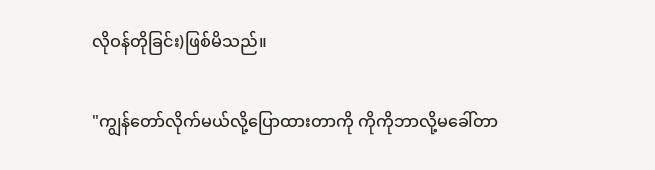လိုဝန်တိုခြင်း)ဖြစ်မိသည်။

"ကျွန်တော်လိုက်မယ်လို့ပြောထားတာကို ကိုကိုဘာလို့မခေါ်တာ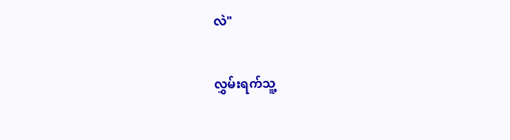လဲ"

လွှမ်းရက်သူ့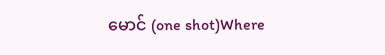မောင် (one shot)Where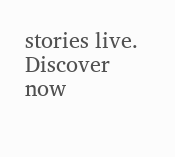stories live. Discover now